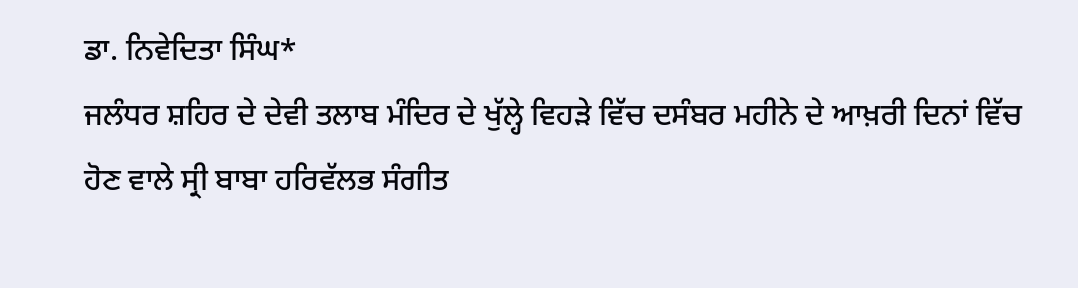ਡਾ. ਨਿਵੇਦਿਤਾ ਸਿੰਘ*
ਜਲੰਧਰ ਸ਼ਹਿਰ ਦੇ ਦੇਵੀ ਤਲਾਬ ਮੰਦਿਰ ਦੇ ਖੁੱਲ੍ਹੇ ਵਿਹੜੇ ਵਿੱਚ ਦਸੰਬਰ ਮਹੀਨੇ ਦੇ ਆਖ਼ਰੀ ਦਿਨਾਂ ਵਿੱਚ ਹੋਣ ਵਾਲੇ ਸ੍ਰੀ ਬਾਬਾ ਹਰਿਵੱਲਭ ਸੰਗੀਤ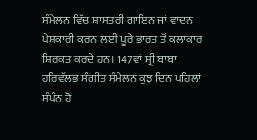ਸੰਮੇਲਨ ਵਿੱਚ ਸ਼ਾਸਤਰੀ ਗਾਇਨ ਜਾਂ ਵਾਦਨ ਪੇਸ਼ਕਾਰੀ ਕਰਨ ਲਈ ਪੂਰੇ ਭਾਰਤ ਤੋਂ ਕਲਾਕਾਰ ਸ਼ਿਰਕਤ ਕਰਦੇ ਹਨ। 147ਵਾਂ ਸ੍ਰੀ ਬਾਬਾ ਹਰਿਵੱਲਭ ਸੰਗੀਤ ਸੰਮੇਲਨ ਕੁਝ ਦਿਨ ਪਹਿਲਾਂ ਸੰਪੰਨ ਹੋ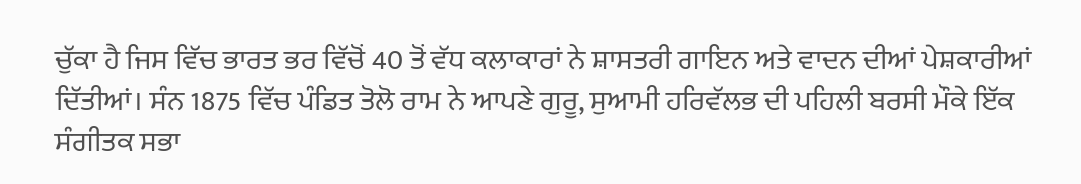ਚੁੱਕਾ ਹੈ ਜਿਸ ਵਿੱਚ ਭਾਰਤ ਭਰ ਵਿੱਚੋਂ 40 ਤੋਂ ਵੱਧ ਕਲਾਕਾਰਾਂ ਨੇ ਸ਼ਾਸਤਰੀ ਗਾਇਨ ਅਤੇ ਵਾਦਨ ਦੀਆਂ ਪੇਸ਼ਕਾਰੀਆਂ ਦਿੱਤੀਆਂ। ਸੰਨ 1875 ਵਿੱਚ ਪੰਡਿਤ ਤੋਲੋ ਰਾਮ ਨੇ ਆਪਣੇ ਗੁਰੂ, ਸੁਆਮੀ ਹਰਿਵੱਲਭ ਦੀ ਪਹਿਲੀ ਬਰਸੀ ਮੌਕੇ ਇੱਕ ਸੰਗੀਤਕ ਸਭਾ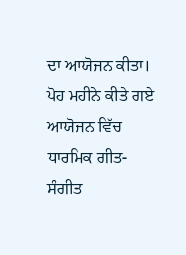ਦਾ ਆਯੋਜਨ ਕੀਤਾ। ਪੋਹ ਮਹੀਨੇ ਕੀਤੇ ਗਏ ਆਯੋਜਨ ਵਿੱਚ ਧਾਰਮਿਕ ਗੀਤ-ਸੰਗੀਤ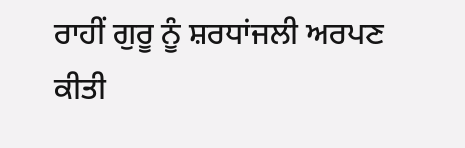ਰਾਹੀਂ ਗੁਰੂ ਨੂੰ ਸ਼ਰਧਾਂਜਲੀ ਅਰਪਣ ਕੀਤੀ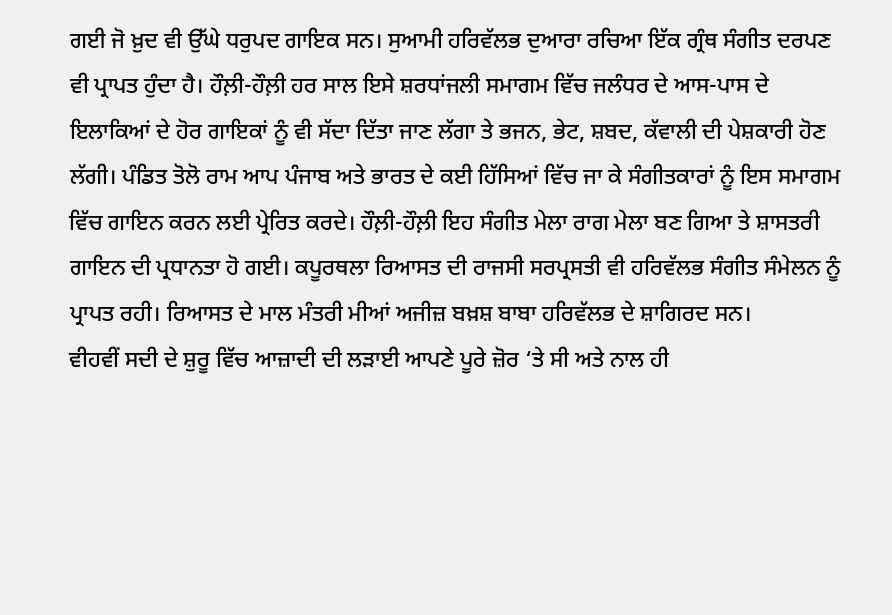ਗਈ ਜੋ ਖ਼ੁਦ ਵੀ ਉੱਘੇ ਧਰੁਪਦ ਗਾਇਕ ਸਨ। ਸੁਆਮੀ ਹਰਿਵੱਲਭ ਦੁਆਰਾ ਰਚਿਆ ਇੱਕ ਗ੍ਰੰਥ ਸੰਗੀਤ ਦਰਪਣ ਵੀ ਪ੍ਰਾਪਤ ਹੁੰਦਾ ਹੈ। ਹੌਲ਼ੀ-ਹੌਲ਼ੀ ਹਰ ਸਾਲ ਇਸੇ ਸ਼ਰਧਾਂਜਲੀ ਸਮਾਗਮ ਵਿੱਚ ਜਲੰਧਰ ਦੇ ਆਸ-ਪਾਸ ਦੇ ਇਲਾਕਿਆਂ ਦੇ ਹੋਰ ਗਾਇਕਾਂ ਨੂੰ ਵੀ ਸੱਦਾ ਦਿੱਤਾ ਜਾਣ ਲੱਗਾ ਤੇ ਭਜਨ, ਭੇਟ, ਸ਼ਬਦ, ਕੱਵਾਲੀ ਦੀ ਪੇਸ਼ਕਾਰੀ ਹੋਣ ਲੱਗੀ। ਪੰਡਿਤ ਤੋਲੋ ਰਾਮ ਆਪ ਪੰਜਾਬ ਅਤੇ ਭਾਰਤ ਦੇ ਕਈ ਹਿੱਸਿਆਂ ਵਿੱਚ ਜਾ ਕੇ ਸੰਗੀਤਕਾਰਾਂ ਨੂੰ ਇਸ ਸਮਾਗਮ ਵਿੱਚ ਗਾਇਨ ਕਰਨ ਲਈ ਪ੍ਰੇਰਿਤ ਕਰਦੇ। ਹੌਲ਼ੀ-ਹੌਲ਼ੀ ਇਹ ਸੰਗੀਤ ਮੇਲਾ ਰਾਗ ਮੇਲਾ ਬਣ ਗਿਆ ਤੇ ਸ਼ਾਸਤਰੀ ਗਾਇਨ ਦੀ ਪ੍ਰਧਾਨਤਾ ਹੋ ਗਈ। ਕਪੂਰਥਲਾ ਰਿਆਸਤ ਦੀ ਰਾਜਸੀ ਸਰਪ੍ਰਸਤੀ ਵੀ ਹਰਿਵੱਲਭ ਸੰਗੀਤ ਸੰਮੇਲਨ ਨੂੰ ਪ੍ਰਾਪਤ ਰਹੀ। ਰਿਆਸਤ ਦੇ ਮਾਲ ਮੰਤਰੀ ਮੀਆਂ ਅਜੀਜ਼ ਬਖ਼ਸ਼ ਬਾਬਾ ਹਰਿਵੱਲਭ ਦੇ ਸ਼ਾਗਿਰਦ ਸਨ।
ਵੀਹਵੀਂ ਸਦੀ ਦੇ ਸ਼ੁਰੂ ਵਿੱਚ ਆਜ਼ਾਦੀ ਦੀ ਲੜਾਈ ਆਪਣੇ ਪੂਰੇ ਜ਼ੋਰ ‘ਤੇ ਸੀ ਅਤੇ ਨਾਲ ਹੀ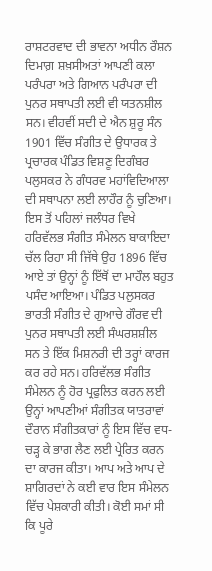ਰਾਸ਼ਟਰਵਾਦ ਦੀ ਭਾਵਨਾ ਅਧੀਨ ਰੌਸ਼ਨ ਦਿਮਾਗ਼ ਸ਼ਖ਼ਸੀਅਤਾਂ ਆਪਣੀ ਕਲਾ ਪਰੰਪਰਾ ਅਤੇ ਗਿਆਨ ਪਰੰਪਰਾ ਦੀ ਪੁਨਰ ਸਥਾਪਤੀ ਲਈ ਵੀ ਯਤਨਸ਼ੀਲ ਸਨ। ਵੀਹਵੀਂ ਸਦੀ ਦੇ ਐਨ ਸ਼ੁਰੂ ਸੰਨ 1901 ਵਿੱਚ ਸੰਗੀਤ ਦੇ ਉਧਾਰਕ ਤੇ ਪ੍ਰਚਾਰਕ ਪੰਡਿਤ ਵਿਸ਼ਣੂ ਦਿਗੰਬਰ ਪਲੁਸਕਰ ਨੇ ਗੰਧਰਵ ਮਹਾਂਵਿਦਿਆਲਾ ਦੀ ਸਥਾਪਨਾ ਲਈ ਲਾਹੌਰ ਨੂੰ ਚੁਣਿਆ। ਇਸ ਤੋਂ ਪਹਿਲਾਂ ਜਲੰਧਰ ਵਿਖੇ ਹਰਿਵੱਲਭ ਸੰਗੀਤ ਸੰਮੇਲਨ ਬਾਕਾਇਦਾ ਚੱਲ ਰਿਹਾ ਸੀ ਜਿੱਥੇ ਉਹ 1896 ਵਿੱਚ ਆਏ ਤਾਂ ਉਨ੍ਹਾਂ ਨੂੰ ਇੱਥੋਂ ਦਾ ਮਾਹੌਲ ਬਹੁਤ ਪਸੰਦ ਆਇਆ। ਪੰਡਿਤ ਪਲੁਸਕਰ ਭਾਰਤੀ ਸੰਗੀਤ ਦੇ ਗੁਆਚੇ ਗੌਰਵ ਦੀ ਪੁਨਰ ਸਥਾਪਤੀ ਲਈ ਸੰਘਰਸ਼ਸ਼ੀਲ ਸਨ ਤੇ ਇੱਕ ਮਿਸ਼ਨਰੀ ਦੀ ਤਰ੍ਹਾਂ ਕਾਰਜ ਕਰ ਰਹੇ ਸਨ। ਹਰਿਵੱਲਭ ਸੰਗੀਤ ਸੰਮੇਲਨ ਨੂੰ ਹੋਰ ਪ੍ਰਫੁਲਿਤ ਕਰਨ ਲਈ ਉਨ੍ਹਾਂ ਆਪਣੀਆਂ ਸੰਗੀਤਕ ਯਾਤਰਾਵਾਂ ਦੌਰਾਨ ਸੰਗੀਤਕਾਰਾਂ ਨੂੰ ਇਸ ਵਿੱਚ ਵਧ-ਚੜ੍ਹ ਕੇ ਭਾਗ ਲੈਣ ਲਈ ਪ੍ਰੇਰਿਤ ਕਰਨ ਦਾ ਕਾਰਜ ਕੀਤਾ। ਆਪ ਅਤੇ ਆਪ ਦੇ ਸ਼ਾਗਿਰਦਾਂ ਨੇ ਕਈ ਵਾਰ ਇਸ ਸੰਮੇਲਨ ਵਿੱਚ ਪੇਸ਼ਕਾਰੀ ਕੀਤੀ। ਕੋਈ ਸਮਾਂ ਸੀ ਕਿ ਪੂਰੇ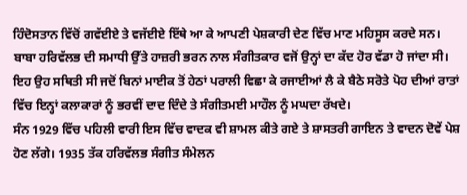ਹਿੰਦੋਸਤਾਨ ਵਿੱਚੋਂ ਗਵੱਈਏ ਤੇ ਵਜੱਈਏ ਇੱਥੇ ਆ ਕੇ ਆਪਣੀ ਪੇਸ਼ਕਾਰੀ ਦੇਣ ਵਿੱਚ ਮਾਣ ਮਹਿਸੂਸ ਕਰਦੇ ਸਨ। ਬਾਬਾ ਹਰਿਵੱਲਭ ਦੀ ਸਮਾਧੀ ਉੱਤੇ ਹਾਜ਼ਰੀ ਭਰਨ ਨਾਲ ਸੰਗੀਤਕਾਰ ਵਜੋਂ ਉਨ੍ਹਾਂ ਦਾ ਕੱਦ ਹੋਰ ਵੱਡਾ ਹੋ ਜਾਂਦਾ ਸੀ। ਇਹ ਉਹ ਸਥਿਤੀ ਸੀ ਜਦੋਂ ਬਿਨਾਂ ਮਾਈਕ ਤੋਂ ਹੇਠਾਂ ਪਰਾਲੀ ਵਿਛਾ ਕੇ ਰਜਾਈਆਂ ਲੈ ਕੇ ਬੈਠੇ ਸਰੋਤੇ ਪੋਹ ਦੀਆਂ ਰਾਤਾਂ ਵਿੱਚ ਇਨ੍ਹਾਂ ਕਲਾਕਾਰਾਂ ਨੂੰ ਭਰਵੀਂ ਦਾਦ ਦਿੰਦੇ ਤੇ ਸੰਗੀਤਮਈ ਮਾਹੌਲ ਨੂੰ ਮਘਦਾ ਰੱਖਦੇ।
ਸੰਨ 1929 ਵਿੱਚ ਪਹਿਲੀ ਵਾਰੀ ਇਸ ਵਿੱਚ ਵਾਦਕ ਵੀ ਸ਼ਾਮਲ ਕੀਤੇ ਗਏ ਤੇ ਸ਼ਾਸਤਰੀ ਗਾਇਨ ਤੇ ਵਾਦਨ ਦੋਵੇਂ ਪੇਸ਼ ਹੋਣ ਲੱਗੇ। 1935 ਤੱਕ ਹਰਿਵੱਲਭ ਸੰਗੀਤ ਸੰਮੇਲਨ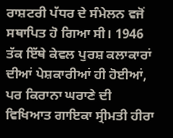ਰਾਸ਼ਟਰੀ ਪੱਧਰ ਦੇ ਸੰਮੇਲਨ ਵਜੋਂ ਸਥਾਪਿਤ ਹੋ ਗਿਆ ਸੀ। 1946 ਤੱਕ ਇੱਥੇ ਕੇਵਲ ਪੁਰਸ਼ ਕਲਾਕਾਰਾਂ ਦੀਆਂ ਪੇਸ਼ਕਾਰੀਆਂ ਹੀ ਹੋਈਆਂ, ਪਰ ਕਿਰਾਨਾ ਘਰਾਣੇ ਦੀ ਵਿਖਿਆਤ ਗਾਇਕਾ ਸ੍ਰੀਮਤੀ ਹੀਰਾ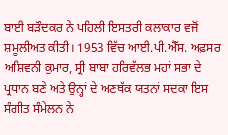ਬਾਈ ਬੜੌਦਕਰ ਨੇ ਪਹਿਲੀ ਇਸਤਰੀ ਕਲਾਕਾਰ ਵਜੋਂ ਸ਼ਮੂਲੀਅਤ ਕੀਤੀ। 1953 ਵਿੱਚ ਆਈ.ਪੀ.ਐੱਸ. ਅਫ਼ਸਰ ਅਸ਼ਿਵਨੀ ਕੁਮਾਰ, ਸ੍ਰੀ ਬਾਬਾ ਹਰਿਵੱਲਭ ਮਹਾਂ ਸਭਾ ਦੇ ਪ੍ਰਧਾਨ ਬਣੇ ਅਤੇ ਉਨ੍ਹਾਂ ਦੇ ਅਣਥੱਕ ਯਤਨਾਂ ਸਦਕਾ ਇਸ ਸੰਗੀਤ ਸੰਮੇਲਨ ਨੇ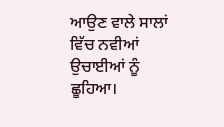ਆਉਣ ਵਾਲੇ ਸਾਲਾਂ ਵਿੱਚ ਨਵੀਆਂ ਉਚਾਈਆਂ ਨੂੰ ਛੂਹਿਆ।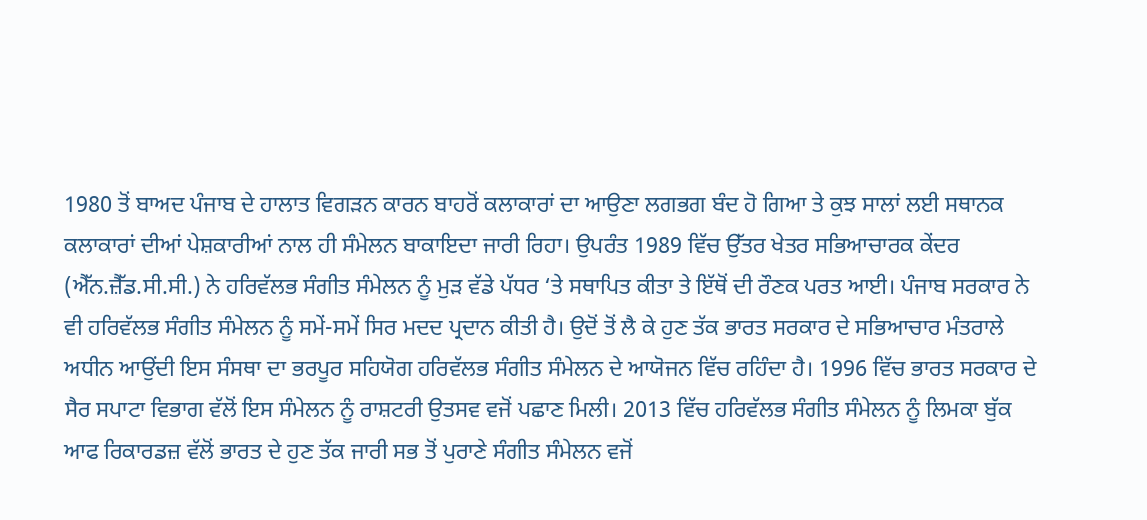1980 ਤੋਂ ਬਾਅਦ ਪੰਜਾਬ ਦੇ ਹਾਲਾਤ ਵਿਗੜਨ ਕਾਰਨ ਬਾਹਰੋਂ ਕਲਾਕਾਰਾਂ ਦਾ ਆਉਣਾ ਲਗਭਗ ਬੰਦ ਹੋ ਗਿਆ ਤੇ ਕੁਝ ਸਾਲਾਂ ਲਈ ਸਥਾਨਕ ਕਲਾਕਾਰਾਂ ਦੀਆਂ ਪੇਸ਼ਕਾਰੀਆਂ ਨਾਲ ਹੀ ਸੰਮੇਲਨ ਬਾਕਾਇਦਾ ਜਾਰੀ ਰਿਹਾ। ਉਪਰੰਤ 1989 ਵਿੱਚ ਉੱਤਰ ਖੇਤਰ ਸਭਿਆਚਾਰਕ ਕੇਂਦਰ (ਐੱਨ.ਜ਼ੈੱਡ.ਸੀ.ਸੀ.) ਨੇ ਹਰਿਵੱਲਭ ਸੰਗੀਤ ਸੰਮੇਲਨ ਨੂੰ ਮੁੜ ਵੱਡੇ ਪੱਧਰ ‘ਤੇ ਸਥਾਪਿਤ ਕੀਤਾ ਤੇ ਇੱਥੋਂ ਦੀ ਰੌਣਕ ਪਰਤ ਆਈ। ਪੰਜਾਬ ਸਰਕਾਰ ਨੇ ਵੀ ਹਰਿਵੱਲਭ ਸੰਗੀਤ ਸੰਮੇਲਨ ਨੂੰ ਸਮੇਂ-ਸਮੇਂ ਸਿਰ ਮਦਦ ਪ੍ਰਦਾਨ ਕੀਤੀ ਹੈ। ਉਦੋਂ ਤੋਂ ਲੈ ਕੇ ਹੁਣ ਤੱਕ ਭਾਰਤ ਸਰਕਾਰ ਦੇ ਸਭਿਆਚਾਰ ਮੰਤਰਾਲੇ ਅਧੀਨ ਆਉਂਦੀ ਇਸ ਸੰਸਥਾ ਦਾ ਭਰਪੂਰ ਸਹਿਯੋਗ ਹਰਿਵੱਲਭ ਸੰਗੀਤ ਸੰਮੇਲਨ ਦੇ ਆਯੋਜਨ ਵਿੱਚ ਰਹਿੰਦਾ ਹੈ। 1996 ਵਿੱਚ ਭਾਰਤ ਸਰਕਾਰ ਦੇ ਸੈਰ ਸਪਾਟਾ ਵਿਭਾਗ ਵੱਲੋਂ ਇਸ ਸੰਮੇਲਨ ਨੂੰ ਰਾਸ਼ਟਰੀ ਉਤਸਵ ਵਜੋਂ ਪਛਾਣ ਮਿਲੀ। 2013 ਵਿੱਚ ਹਰਿਵੱਲਭ ਸੰਗੀਤ ਸੰਮੇਲਨ ਨੂੰ ਲਿਮਕਾ ਬੁੱਕ ਆਫ ਰਿਕਾਰਡਜ਼ ਵੱਲੋਂ ਭਾਰਤ ਦੇ ਹੁਣ ਤੱਕ ਜਾਰੀ ਸਭ ਤੋਂ ਪੁਰਾਣੇ ਸੰਗੀਤ ਸੰਮੇਲਨ ਵਜੋਂ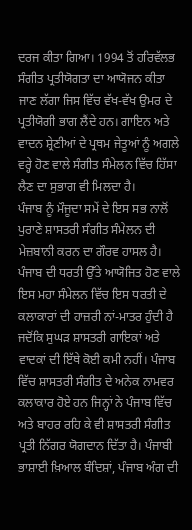ਦਰਜ ਕੀਤਾ ਗਿਆ। 1994 ਤੋਂ ਹਰਿਵੱਲਭ ਸੰਗੀਤ ਪ੍ਰਤੀਯੋਗਤਾ ਦਾ ਆਯੋਜਨ ਕੀਤਾ ਜਾਣ ਲੱਗਾ ਜਿਸ ਵਿੱਚ ਵੱਖ-ਵੱਖ ਉਮਰ ਦੇ ਪ੍ਰਤੀਯੋਗੀ ਭਾਗ ਲੈਂਦੇ ਹਨ। ਗਾਇਨ ਅਤੇ ਵਾਦਨ ਸ਼੍ਰੇਣੀਆਂ ਦੇ ਪ੍ਰਥਮ ਜੇਤੂਆਂ ਨੂੰ ਅਗਲੇ ਵਰ੍ਹੇ ਹੋਣ ਵਾਲੇ ਸੰਗੀਤ ਸੰਮੇਲਨ ਵਿੱਚ ਹਿੱਸਾ ਲੈਣ ਦਾ ਸੁਭਾਗ ਵੀ ਮਿਲਦਾ ਹੈ।
ਪੰਜਾਬ ਨੂੰ ਮੌਜੂਦਾ ਸਮੇਂ ਦੇ ਇਸ ਸਭ ਨਾਲੋਂ ਪੁਰਾਣੇ ਸ਼ਾਸਤਰੀ ਸੰਗੀਤ ਸੰਮੇਲਨ ਦੀ ਮੇਜ਼ਬਾਨੀ ਕਰਨ ਦਾ ਗੌਰਵ ਹਾਸਲ ਹੈ। ਪੰਜਾਬ ਦੀ ਧਰਤੀ ਉੱਤੇ ਆਯੋਜਿਤ ਹੋਣ ਵਾਲੇ ਇਸ ਮਹਾ ਸੰਮੇਲਨ ਵਿੱਚ ਇਸ ਧਰਤੀ ਦੇ ਕਲਾਕਾਰਾਂ ਦੀ ਹਾਜ਼ਰੀ ਨਾਂ-ਮਾਤਰ ਹੁੰਦੀ ਹੈ ਜਦੋਂਕਿ ਸੁਘੜ ਸ਼ਾਸਤਰੀ ਗਾਇਕਾਂ ਅਤੇ ਵਾਦਕਾਂ ਦੀ ਇੱਥੇ ਕੋਈ ਕਮੀ ਨਹੀਂ। ਪੰਜਾਬ ਵਿੱਚ ਸ਼ਾਸਤਰੀ ਸੰਗੀਤ ਦੇ ਅਨੇਕ ਨਾਮਵਰ ਕਲਾਕਾਰ ਹੋਏ ਹਨ ਜਿਨ੍ਹਾਂ ਨੇ ਪੰਜਾਬ ਵਿੱਚ ਅਤੇ ਬਾਹਰ ਰਹਿ ਕੇ ਵੀ ਸ਼ਾਸਤਰੀ ਸੰਗੀਤ ਪ੍ਰਤੀ ਨਿੱਗਰ ਯੋਗਦਾਨ ਦਿੱਤਾ ਹੈ। ਪੰਜਾਬੀ ਭਾਸ਼ਾਈ ਖ਼ਿਆਲ ਬੰਦਿਸ਼ਾਂ, ਪੰਜਾਬ ਅੰਗ ਦੀ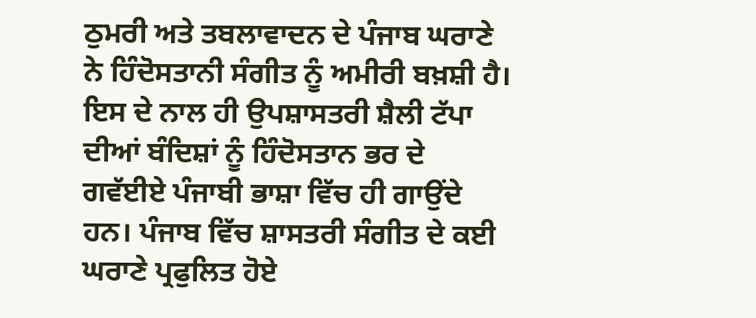ਠੁਮਰੀ ਅਤੇ ਤਬਲਾਵਾਦਨ ਦੇ ਪੰਜਾਬ ਘਰਾਣੇ ਨੇ ਹਿੰਦੋਸਤਾਨੀ ਸੰਗੀਤ ਨੂੰ ਅਮੀਰੀ ਬਖ਼ਸ਼ੀ ਹੈ। ਇਸ ਦੇ ਨਾਲ ਹੀ ਉਪਸ਼ਾਸਤਰੀ ਸ਼ੈਲੀ ਟੱਪਾ ਦੀਆਂ ਬੰਦਿਸ਼ਾਂ ਨੂੰ ਹਿੰਦੋਸਤਾਨ ਭਰ ਦੇ ਗਵੱਈਏ ਪੰਜਾਬੀ ਭਾਸ਼ਾ ਵਿੱਚ ਹੀ ਗਾਉਂਦੇ ਹਨ। ਪੰਜਾਬ ਵਿੱਚ ਸ਼ਾਸਤਰੀ ਸੰਗੀਤ ਦੇ ਕਈ ਘਰਾਣੇ ਪ੍ਰਫੁਲਿਤ ਹੋਏ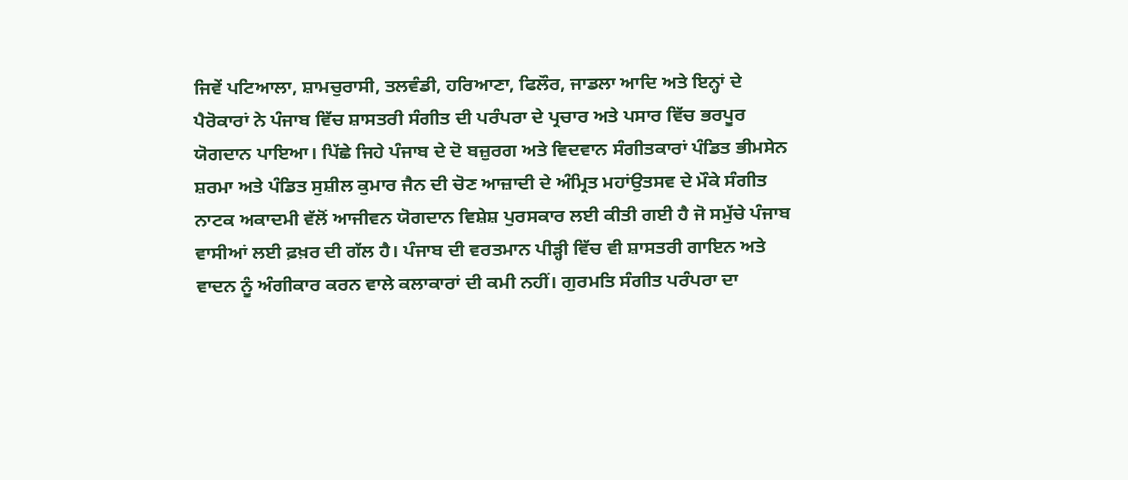ਜਿਵੇਂ ਪਟਿਆਲਾ, ਸ਼ਾਮਚੁਰਾਸੀ, ਤਲਵੰਡੀ, ਹਰਿਆਣਾ, ਫਿਲੌਰ, ਜਾਡਲਾ ਆਦਿ ਅਤੇ ਇਨ੍ਹਾਂ ਦੇ ਪੈਰੋਕਾਰਾਂ ਨੇ ਪੰਜਾਬ ਵਿੱਚ ਸ਼ਾਸਤਰੀ ਸੰਗੀਤ ਦੀ ਪਰੰਪਰਾ ਦੇ ਪ੍ਰਚਾਰ ਅਤੇ ਪਸਾਰ ਵਿੱਚ ਭਰਪੂਰ ਯੋਗਦਾਨ ਪਾਇਆ। ਪਿੱਛੇ ਜਿਹੇ ਪੰਜਾਬ ਦੇ ਦੋ ਬਜ਼ੁਰਗ ਅਤੇ ਵਿਦਵਾਨ ਸੰਗੀਤਕਾਰਾਂ ਪੰਡਿਤ ਭੀਮਸੇਨ ਸ਼ਰਮਾ ਅਤੇ ਪੰਡਿਤ ਸੁਸ਼ੀਲ ਕੁਮਾਰ ਜੈਨ ਦੀ ਚੋਣ ਆਜ਼ਾਦੀ ਦੇ ਅੰਮ੍ਰਿਤ ਮਹਾਂਉਤਸਵ ਦੇ ਮੌਕੇ ਸੰਗੀਤ ਨਾਟਕ ਅਕਾਦਮੀ ਵੱਲੋਂ ਆਜੀਵਨ ਯੋਗਦਾਨ ਵਿਸ਼ੇਸ਼ ਪੁਰਸਕਾਰ ਲਈ ਕੀਤੀ ਗਈ ਹੈ ਜੋ ਸਮੁੱਚੇ ਪੰਜਾਬ ਵਾਸੀਆਂ ਲਈ ਫ਼ਖ਼ਰ ਦੀ ਗੱਲ ਹੈ। ਪੰਜਾਬ ਦੀ ਵਰਤਮਾਨ ਪੀੜ੍ਹੀ ਵਿੱਚ ਵੀ ਸ਼ਾਸਤਰੀ ਗਾਇਨ ਅਤੇ ਵਾਦਨ ਨੂੰ ਅੰਗੀਕਾਰ ਕਰਨ ਵਾਲੇ ਕਲਾਕਾਰਾਂ ਦੀ ਕਮੀ ਨਹੀਂ। ਗੁਰਮਤਿ ਸੰਗੀਤ ਪਰੰਪਰਾ ਦਾ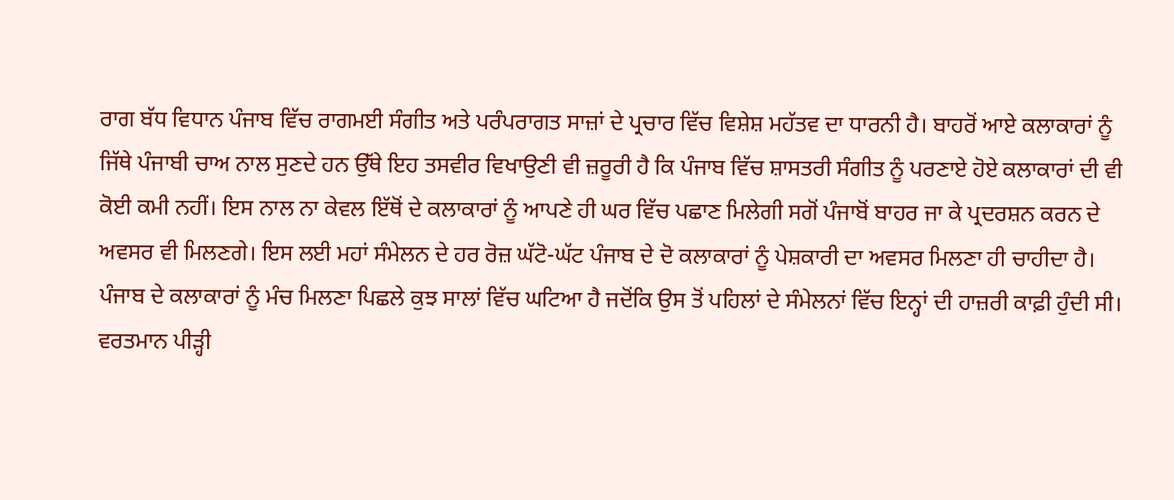ਰਾਗ ਬੱਧ ਵਿਧਾਨ ਪੰਜਾਬ ਵਿੱਚ ਰਾਗਮਈ ਸੰਗੀਤ ਅਤੇ ਪਰੰਪਰਾਗਤ ਸਾਜ਼ਾਂ ਦੇ ਪ੍ਰਚਾਰ ਵਿੱਚ ਵਿਸ਼ੇਸ਼ ਮਹੱਤਵ ਦਾ ਧਾਰਨੀ ਹੈ। ਬਾਹਰੋਂ ਆਏ ਕਲਾਕਾਰਾਂ ਨੂੰ ਜਿੱਥੇ ਪੰਜਾਬੀ ਚਾਅ ਨਾਲ ਸੁਣਦੇ ਹਨ ਉੱਥੇ ਇਹ ਤਸਵੀਰ ਵਿਖਾਉਣੀ ਵੀ ਜ਼ਰੂਰੀ ਹੈ ਕਿ ਪੰਜਾਬ ਵਿੱਚ ਸ਼ਾਸਤਰੀ ਸੰਗੀਤ ਨੂੰ ਪਰਣਾਏ ਹੋਏ ਕਲਾਕਾਰਾਂ ਦੀ ਵੀ ਕੋਈ ਕਮੀ ਨਹੀਂ। ਇਸ ਨਾਲ ਨਾ ਕੇਵਲ ਇੱਥੋਂ ਦੇ ਕਲਾਕਾਰਾਂ ਨੂੰ ਆਪਣੇ ਹੀ ਘਰ ਵਿੱਚ ਪਛਾਣ ਮਿਲੇਗੀ ਸਗੋਂ ਪੰਜਾਬੋਂ ਬਾਹਰ ਜਾ ਕੇ ਪ੍ਰਦਰਸ਼ਨ ਕਰਨ ਦੇ ਅਵਸਰ ਵੀ ਮਿਲਣਗੇ। ਇਸ ਲਈ ਮਹਾਂ ਸੰਮੇਲਨ ਦੇ ਹਰ ਰੋਜ਼ ਘੱਟੋ-ਘੱਟ ਪੰਜਾਬ ਦੇ ਦੋ ਕਲਾਕਾਰਾਂ ਨੂੰ ਪੇਸ਼ਕਾਰੀ ਦਾ ਅਵਸਰ ਮਿਲਣਾ ਹੀ ਚਾਹੀਦਾ ਹੈ। ਪੰਜਾਬ ਦੇ ਕਲਾਕਾਰਾਂ ਨੂੰ ਮੰਚ ਮਿਲਣਾ ਪਿਛਲੇ ਕੁਝ ਸਾਲਾਂ ਵਿੱਚ ਘਟਿਆ ਹੈ ਜਦੋਂਕਿ ਉਸ ਤੋਂ ਪਹਿਲਾਂ ਦੇ ਸੰਮੇਲਨਾਂ ਵਿੱਚ ਇਨ੍ਹਾਂ ਦੀ ਹਾਜ਼ਰੀ ਕਾਫ਼ੀ ਹੁੰਦੀ ਸੀ। ਵਰਤਮਾਨ ਪੀੜ੍ਹੀ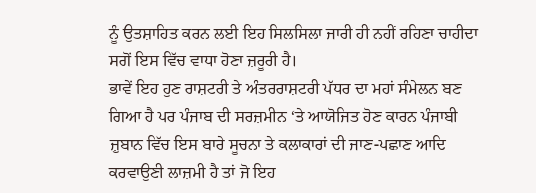ਨੂੰ ਉਤਸ਼ਾਹਿਤ ਕਰਨ ਲਈ ਇਹ ਸਿਲਸਿਲਾ ਜਾਰੀ ਹੀ ਨਹੀਂ ਰਹਿਣਾ ਚਾਹੀਦਾ ਸਗੋਂ ਇਸ ਵਿੱਚ ਵਾਧਾ ਹੋਣਾ ਜ਼ਰੂਰੀ ਹੈ।
ਭਾਵੇਂ ਇਹ ਹੁਣ ਰਾਸ਼ਟਰੀ ਤੇ ਅੰਤਰਰਾਸ਼ਟਰੀ ਪੱਧਰ ਦਾ ਮਹਾਂ ਸੰਮੇਲਨ ਬਣ ਗਿਆ ਹੈ ਪਰ ਪੰਜਾਬ ਦੀ ਸਰਜ਼ਮੀਨ ‘ਤੇ ਆਯੋਜਿਤ ਹੋਣ ਕਾਰਨ ਪੰਜਾਬੀ ਜ਼ੁਬਾਨ ਵਿੱਚ ਇਸ ਬਾਰੇ ਸੂਚਨਾ ਤੇ ਕਲਾਕਾਰਾਂ ਦੀ ਜਾਣ-ਪਛਾਣ ਆਦਿ ਕਰਵਾਉਣੀ ਲਾਜ਼ਮੀ ਹੈ ਤਾਂ ਜੋ ਇਹ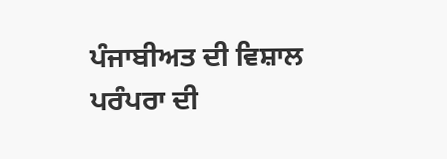ਪੰਜਾਬੀਅਤ ਦੀ ਵਿਸ਼ਾਲ ਪਰੰਪਰਾ ਦੀ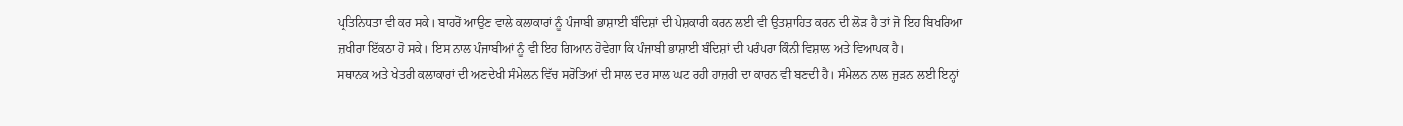ਪ੍ਰਤਿਨਿਧਤਾ ਵੀ ਕਰ ਸਕੇ। ਬਾਹਰੋਂ ਆਉਣ ਵਾਲੇ ਕਲਾਕਾਰਾਂ ਨੂੰ ਪੰਜਾਬੀ ਭਾਸ਼ਾਈ ਬੰਦਿਸ਼ਾਂ ਦੀ ਪੇਸ਼ਕਾਰੀ ਕਰਨ ਲਈ ਵੀ ਉਤਸ਼ਾਹਿਤ ਕਰਨ ਦੀ ਲੋੜ ਹੈ ਤਾਂ ਜੋ ਇਹ ਬਿਖਰਿਆ ਜ਼ਖੀਰਾ ਇੱਕਠਾ ਹੋ ਸਕੇ। ਇਸ ਨਾਲ ਪੰਜਾਬੀਆਂ ਨੂੰ ਵੀ ਇਹ ਗਿਆਨ ਹੋਵੇਗਾ ਕਿ ਪੰਜਾਬੀ ਭਾਸ਼ਾਈ ਬੰਦਿਸ਼ਾਂ ਦੀ ਪਰੰਪਰਾ ਕਿੰਨੀ ਵਿਸ਼ਾਲ ਅਤੇ ਵਿਆਪਕ ਹੈ।
ਸਥਾਨਕ ਅਤੇ ਖੇਤਰੀ ਕਲਾਕਾਰਾਂ ਦੀ ਅਣਦੇਖੀ ਸੰਮੇਲਨ ਵਿੱਚ ਸਰੋਤਿਆਂ ਦੀ ਸਾਲ ਦਰ ਸਾਲ ਘਟ ਰਹੀ ਹਾਜ਼ਰੀ ਦਾ ਕਾਰਨ ਵੀ ਬਣਦੀ ਹੈ। ਸੰਮੇਲਨ ਨਾਲ ਜੁੜਨ ਲਈ ਇਨ੍ਹਾਂ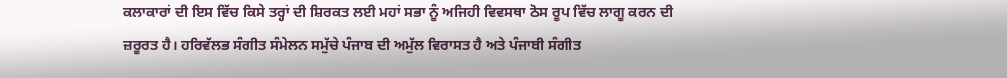ਕਲਾਕਾਰਾਂ ਦੀ ਇਸ ਵਿੱਚ ਕਿਸੇ ਤਰ੍ਹਾਂ ਦੀ ਸ਼ਿਰਕਤ ਲਈ ਮਹਾਂ ਸਭਾ ਨੂੰ ਅਜਿਹੀ ਵਿਵਸਥਾ ਠੋਸ ਰੂਪ ਵਿੱਚ ਲਾਗੂ ਕਰਨ ਦੀ ਜ਼ਰੂਰਤ ਹੈ। ਹਰਿਵੱਲਭ ਸੰਗੀਤ ਸੰਮੇਲਨ ਸਮੁੱਚੇ ਪੰਜਾਬ ਦੀ ਅਮੁੱਲ ਵਿਰਾਸਤ ਹੈ ਅਤੇ ਪੰਜਾਬੀ ਸੰਗੀਤ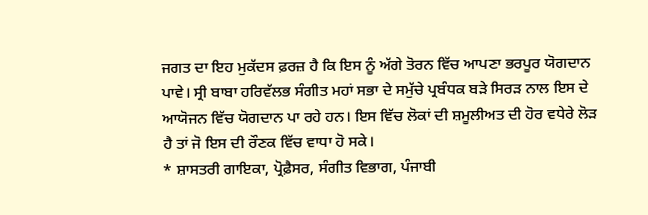ਜਗਤ ਦਾ ਇਹ ਮੁਕੱਦਸ ਫ਼ਰਜ਼ ਹੈ ਕਿ ਇਸ ਨੂੰ ਅੱਗੇ ਤੋਰਨ ਵਿੱਚ ਆਪਣਾ ਭਰਪੂਰ ਯੋਗਦਾਨ ਪਾਵੇ। ਸ੍ਰੀ ਬਾਬਾ ਹਰਿਵੱਲਭ ਸੰਗੀਤ ਮਹਾਂ ਸਭਾ ਦੇ ਸਮੁੱਚੇ ਪ੍ਰਬੰਧਕ ਬੜੇ ਸਿਰੜ ਨਾਲ ਇਸ ਦੇ ਆਯੋਜਨ ਵਿੱਚ ਯੋਗਦਾਨ ਪਾ ਰਹੇ ਹਨ। ਇਸ ਵਿੱਚ ਲੋਕਾਂ ਦੀ ਸ਼ਮੂਲੀਅਤ ਦੀ ਹੋਰ ਵਧੇਰੇ ਲੋੜ ਹੈ ਤਾਂ ਜੋ ਇਸ ਦੀ ਰੌਣਕ ਵਿੱਚ ਵਾਧਾ ਹੋ ਸਕੇ।
* ਸ਼ਾਸਤਰੀ ਗਾਇਕਾ, ਪ੍ਰੋਫ਼ੈਸਰ, ਸੰਗੀਤ ਵਿਭਾਗ, ਪੰਜਾਬੀ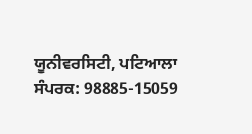ਯੂਨੀਵਰਸਿਟੀ, ਪਟਿਆਲਾ
ਸੰਪਰਕ: 98885-15059